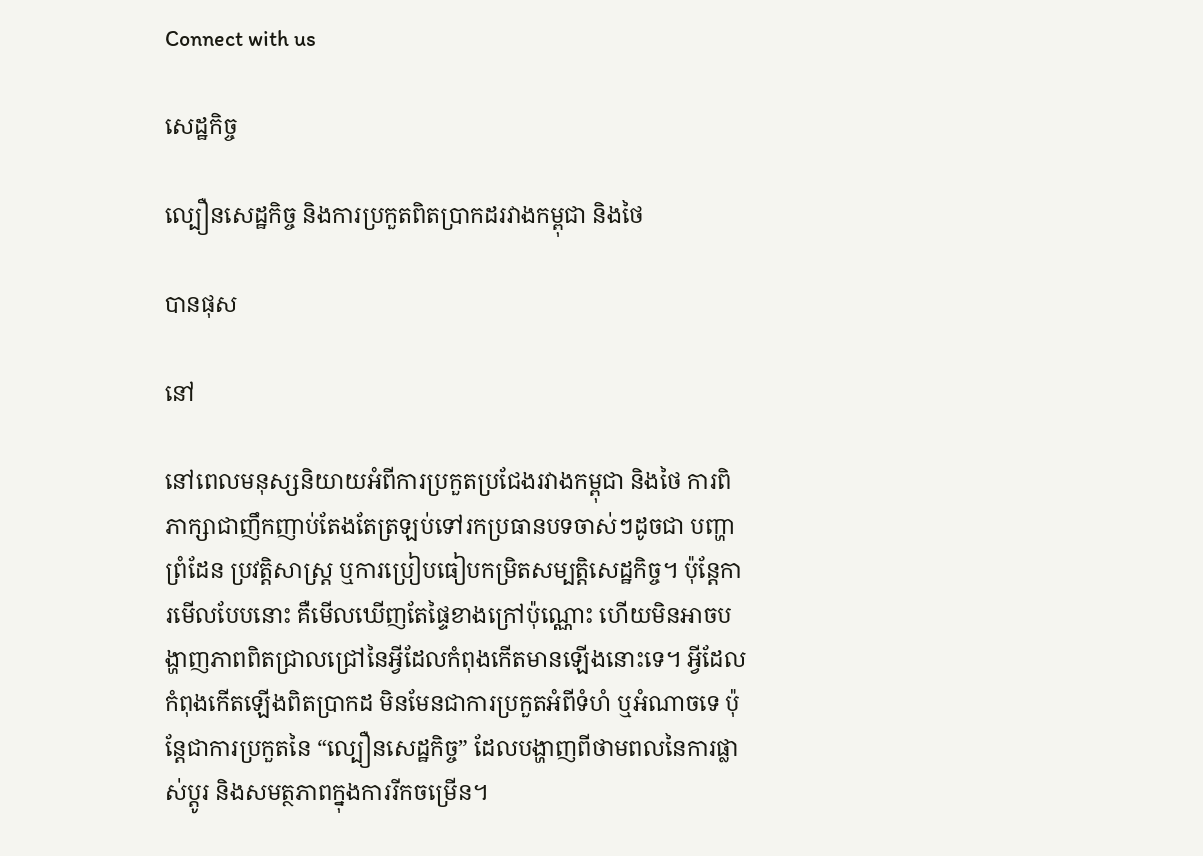Connect with us

សេដ្ឋកិច្ច

ល្បឿនសេដ្ឋកិច្ច និងការប្រកួតពិតប្រាកដរវាងកម្ពុជា និងថៃ

បានផុស

នៅ

នៅពេលមនុស្សនិយាយអំពីការប្រកួតប្រជែងរវាងកម្ពុជា និងថៃ ការពិភាក្សាជាញឹកញាប់តែងតែត្រឡប់ទៅរកប្រធានបទចាស់ៗដូចជា បញ្ហាព្រំដែន ប្រវត្តិសាស្ត្រ ឬការប្រៀបធៀបកម្រិតសម្បត្តិសេដ្ឋកិច្ច។ ប៉ុន្តែការមើលបែបនោះ គឺមើលឃើញតែផ្ទៃខាងក្រៅប៉ុណ្ណោះ ហើយមិនអាចបង្ហាញភាពពិតជ្រាលជ្រៅនៃអ្វីដែលកំពុងកើតមានឡើងនោះទេ។ អ្វីដែលកំពុងកើតឡើងពិតប្រាកដ មិនមែនជាការប្រកួតអំពីទំហំ ឬអំណាចទេ ប៉ុន្តែជាការប្រកួតនៃ “ល្បឿនសេដ្ឋកិច្ច” ដែលបង្ហាញពីថាមពលនៃការផ្លាស់ប្តូរ និងសមត្ថភាពក្នុងការរីកចម្រើន។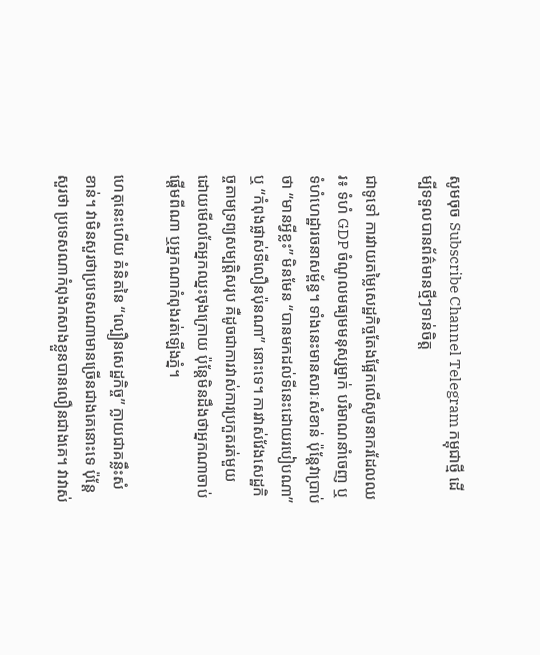សូមចុច Subscribe Channel Telegram កម្ពុជាថ្មី ដើម្បីទទួលបានព័ត៌មានថ្មីៗទាន់ចិត្ត

ជាទូទៅ ការវាយតម្លៃសេដ្ឋកិច្ចតែងផ្អែកលើសូចនាករដែលឈរ៖ ទំហំ GDP ចំណូលមធ្យមមនុស្សម្នាក់ បរិមាណនាំចេញ ឬទំហំហេដ្ឋារចនាសម្ព័ន្ធ។ ទាំងនេះមានសារៈសំខាន់ ប៉ុន្តែវាប្រាប់ថា “មានអ្វីខ្លះ” មិនមែន “បានមកដល់ទីនេះដោយរបៀបណា” ឬ “កំពុងផ្លាស់ទីលឿនប៉ុនណា” នោះទេ។ ការវាស់វែងសេដ្ឋកិច្ចតាមទ្រព្យសម្បត្តិសរុប គឺដូចជាការវាស់ការប្រកួតរត់មួយ ដោយមើលតែអ្នកឈ្នះចុងក្រោយ ប៉ុន្តែមិនដឹងថាអ្នកណាចាប់ផ្តើមពីណា ឬអ្នកណាកំពុងរត់ឡើងភ្នំ។

ហេតុនេះហើយ គំនិតនៃ “ល្បឿនសេដ្ឋកិច្ច” ក្លាយជាគន្លឹះសំខាន់។ វាមិនសួរថាប្រទេសណាមានច្រើនជាងគេនោះទេ ប៉ុន្តែសួរថា ប្រទេសណាកំពុងកសាងខ្លួនបានលឿនជាងគេ។ វាវាស់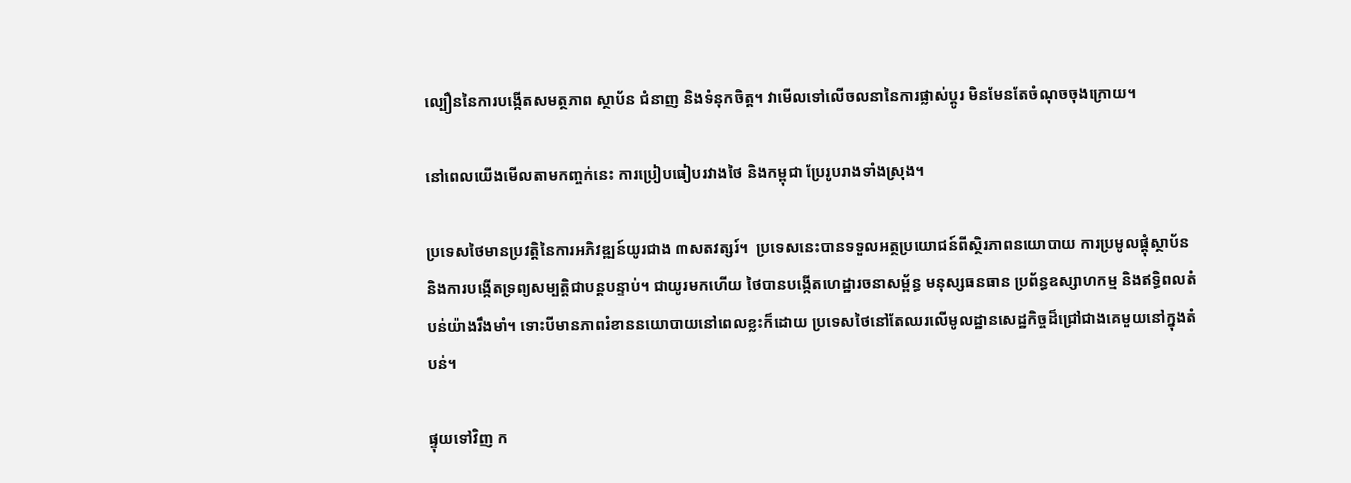ល្បឿននៃការបង្កើតសមត្ថភាព ស្ថាប័ន ជំនាញ និងទំនុកចិត្ត។ វាមើលទៅលើចលនានៃការផ្លាស់ប្តូរ មិនមែនតែចំណុចចុងក្រោយ។

នៅពេលយើងមើលតាមកញ្ចក់នេះ ការប្រៀបធៀបរវាងថៃ និងកម្ពុជា ប្រែរូបរាងទាំងស្រុង។

ប្រទេសថៃមានប្រវត្តិនៃការអភិវឌ្ឍន៍យូរជាង ៣សតវត្សរ៍។  ប្រទេសនេះបានទទួលអត្ថប្រយោជន៍ពីស្ថិរភាពនយោបាយ ការប្រមូលផ្តុំស្ថាប័ន និងការបង្កើតទ្រព្យសម្បត្តិជាបន្តបន្ទាប់។ ជាយូរមកហើយ ថៃបានបង្កើតហេដ្ឋារចនាសម្ព័ន្ធ មនុស្សធនធាន ប្រព័ន្ធឧស្សាហកម្ម និងឥទ្ធិពលតំបន់យ៉ាងរឹងមាំ។ ទោះបីមានភាពរំខាននយោបាយនៅពេលខ្លះក៏ដោយ ប្រទេសថៃនៅតែឈរលើមូលដ្ឋានសេដ្ឋកិច្ចដ៏ជ្រៅជាងគេមួយនៅក្នុងតំបន់។

ផ្ទុយទៅវិញ ក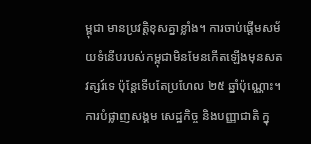ម្ពុជា មានប្រវត្តិខុសគ្នាខ្លាំង។ ការចាប់ផ្តើមសម័យទំនើបរបស់កម្ពុជាមិនមែនកើតឡើងមុនសតវត្សរ៍ទេ ប៉ុន្តែទើបតែប្រហែល ២៥ ឆ្នាំប៉ុណ្ណោះ។ ការបំផ្លាញសង្គម សេដ្ឋកិច្ច និងបញ្ញាជាតិ ក្នុ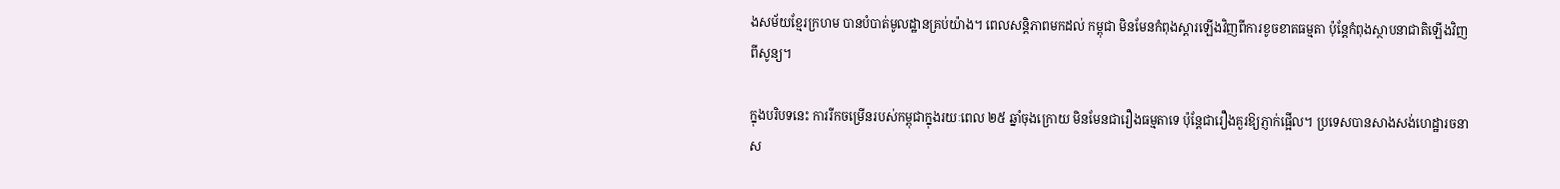ងសម័យខ្មែរក្រហម បានបំបាត់មូលដ្ឋានគ្រប់យ៉ាង។ ពេលសន្តិភាពមកដល់ កម្ពុជា មិនមែនកំពុងស្ដារឡើងវិញពីការខូចខាតធម្មតា ប៉ុន្តែកំពុងស្ថាបនាជាតិឡើងវិញពីសូន្យ។

ក្នុងបរិបទនេះ ការរីកចម្រើនរបស់កម្ពុជាក្នុងរយៈពេល ២៥ ឆ្នាំចុងក្រោយ មិនមែនជារឿងធម្មតាទេ ប៉ុន្តែជារឿងគួរឱ្យភ្ញាក់ផ្អើល។ ប្រទេសបានសាងសង់ហេដ្ឋារចនាស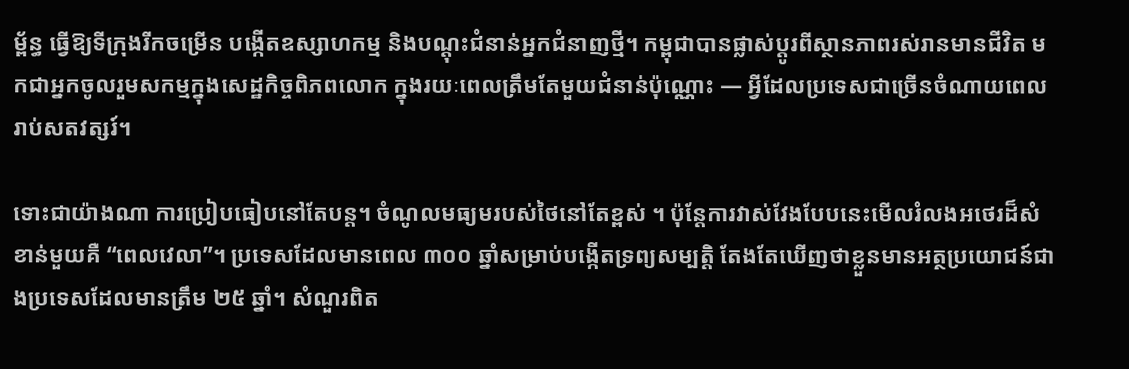ម្ព័ន្ធ ធ្វើឱ្យទីក្រុងរីកចម្រើន បង្កើតឧស្សាហកម្ម និងបណ្តុះជំនាន់អ្នកជំនាញថ្មី។ កម្ពុជាបានផ្លាស់ប្តូរពីស្ថានភាពរស់រានមានជីវិត មកជាអ្នកចូលរួមសកម្មក្នុងសេដ្ឋកិច្ចពិភពលោក ក្នុងរយៈពេលត្រឹមតែមួយជំនាន់ប៉ុណ្ណោះ — អ្វីដែលប្រទេសជាច្រើនចំណាយពេលរាប់សតវត្សរ៍។

ទោះជាយ៉ាងណា ការប្រៀបធៀបនៅតែបន្ត។ ចំណូលមធ្យមរបស់ថៃនៅតែខ្ពស់ ។ ប៉ុន្តែការវាស់វែងបែបនេះមើលរំលងអថេរដ៏សំខាន់មួយគឺ “ពេលវេលា”។ ប្រទេសដែលមានពេល ៣០០ ឆ្នាំសម្រាប់បង្កើតទ្រព្យសម្បត្តិ តែងតែឃើញថាខ្លួនមានអត្ថប្រយោជន៍ជាងប្រទេសដែលមានត្រឹម ២៥ ឆ្នាំ។ សំណួរពិត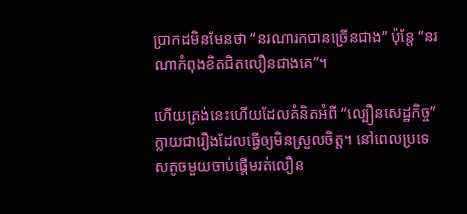ប្រាកដមិនមែនថា “នរណារកបានច្រើនជាង” ប៉ុន្តែ “នរណាកំពុងខិតជិតលឿនជាងគេ”។

ហើយត្រង់នេះហើយដែលគំនិតអំពី “ល្បឿនសេដ្ឋកិច្ច” ក្លាយជារឿងដែលធ្វើឲ្យមិនស្រួលចិត្ត។ នៅពេលប្រទេសតូចមួយចាប់ផ្តើមរត់លឿន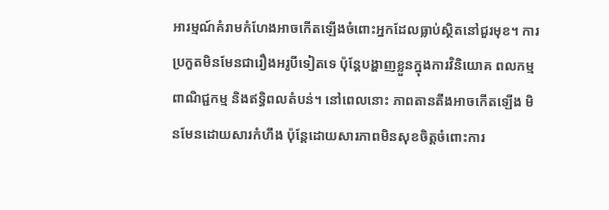អារម្មណ៍គំរាមកំហែងអាចកើតឡើងចំពោះអ្នកដែលធ្លាប់ស្ថិតនៅជួរមុខ។ ការប្រកួតមិនមែនជារឿងអរូបីទៀតទេ ប៉ុន្តែបង្ហាញខ្លួនក្នុងការវិនិយោគ ពលកម្ម ពាណិជ្ជកម្ម និងឥទ្ធិពលតំបន់។ នៅពេលនោះ ភាពតានតឹងអាចកើតឡើង មិនមែនដោយសារកំហឹង ប៉ុន្តែដោយសារភាពមិនសុខចិត្តចំពោះការ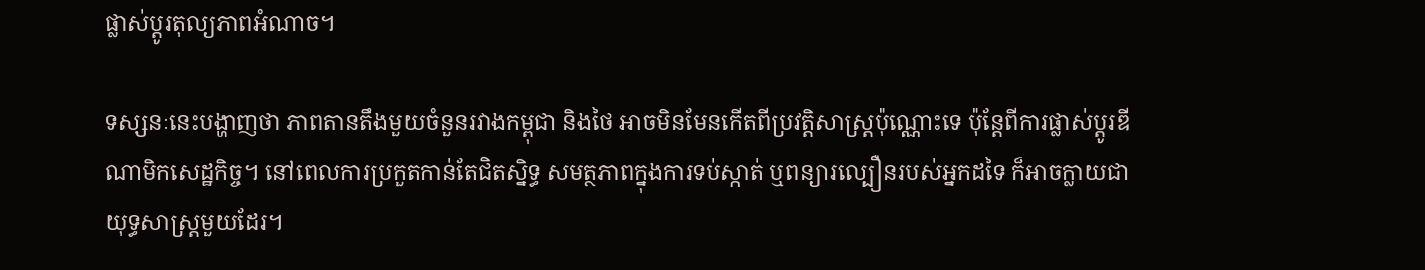ផ្លាស់ប្តូរតុល្យភាពអំណាច។

ទស្សនៈនេះបង្ហាញថា ភាពតានតឹងមួយចំនួនរវាងកម្ពុជា និងថៃ អាចមិនមែនកើតពីប្រវត្តិសាស្ត្រប៉ុណ្ណោះទេ ប៉ុន្តែពីការផ្លាស់ប្តូរឌីណាមិកសេដ្ឋកិច្ច។ នៅពេលការប្រកួតកាន់តែជិតស្និទ្ធ សមត្ថភាពក្នុងការទប់ស្កាត់ ឬពន្យារល្បឿនរបស់អ្នកដទៃ ក៏អាចក្លាយជាយុទ្ធសាស្ត្រមួយដែរ។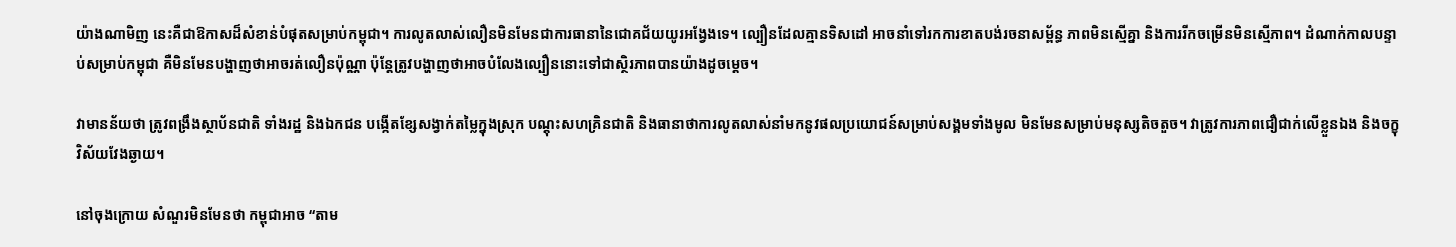យ៉ាងណាមិញ នេះគឺជាឱកាសដ៏សំខាន់បំផុតសម្រាប់កម្ពុជា។ ការលូតលាស់លឿនមិនមែនជាការធានានៃជោគជ័យយូរអង្វែងទេ។ ល្បឿនដែលគ្មានទិសដៅ អាចនាំទៅរកការខាតបង់រចនាសម្ព័ន្ធ ភាពមិនស្មើគ្នា និងការរីកចម្រើនមិនស្មើភាព។ ដំណាក់កាលបន្ទាប់សម្រាប់កម្ពុជា គឺមិនមែនបង្ហាញថាអាចរត់លឿនប៉ុណ្ណា ប៉ុន្តែត្រូវបង្ហាញថាអាចបំលែងល្បឿននោះទៅជាស្ថិរភាពបានយ៉ាងដូចម្តេច។

វាមានន័យថា ត្រូវពង្រឹងស្ថាប័នជាតិ ទាំងរដ្ឋ និងឯកជន បង្កើតខ្សែសង្វាក់តម្លៃក្នុងស្រុក បណ្តុះសហគ្រិនជាតិ និងធានាថាការលូតលាស់នាំមកនូវផលប្រយោជន៍សម្រាប់សង្គមទាំងមូល មិនមែនសម្រាប់មនុស្សតិចតួច។ វាត្រូវការភាពជឿជាក់លើខ្លួនឯង និងចក្ខុវិស័យវែងឆ្ងាយ។

នៅចុងក្រោយ សំណួរមិនមែនថា កម្ពុជាអាច “តាម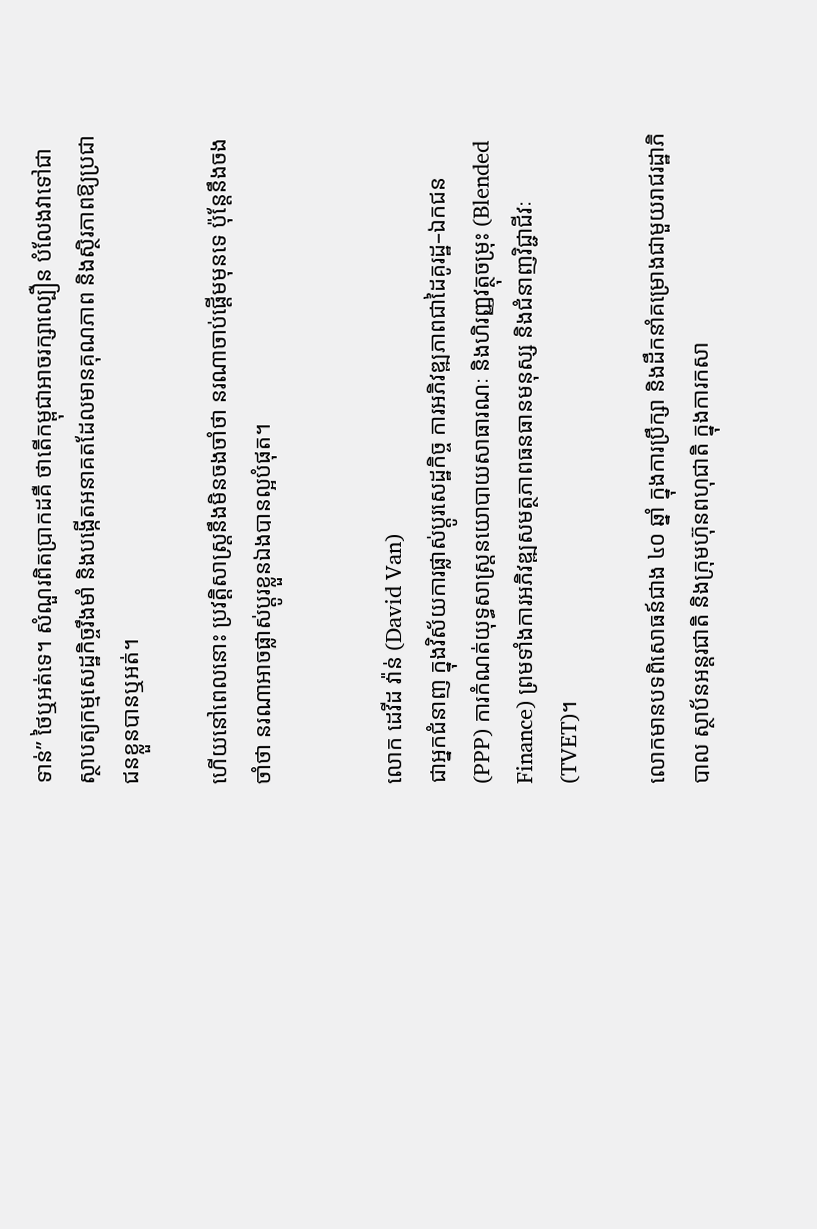ទាន់” ថៃឬអត់ទេ។ សំណួរពិតប្រាកដគឺ ថាតើកម្ពុជាអាចរក្សាល្បឿន បំលែងវាទៅជាស្ថាបត្យកម្មសេដ្ឋកិច្ចរឹងមាំ និងបង្កើតអនាគតដែលមានគុណភាព និងស្ថិរភាពឱ្យប្រជាជនខ្លួនបានឬអត់។

ហើយនៅពេលនោះ ប្រវត្តិសាស្ត្រនឹងមិនចងចាំថា នរណាចាប់ផ្តើមមុនទេ ប៉ុន្តែនឹងចងចាំថា នរណាអាចផ្លាស់ប្តូរខ្លួនឯងបានល្អបំផុត។


លោក ដេវីដ វ៉ាន់ (David Van)
ជាអ្នកជំនាញ ក្នុងវិស័យការផ្លាស់ប្តូរសេដ្ឋកិច្ច ការអភិវឌ្ឍភាពជាដៃគូរដ្ឋ–ឯកជន (PPP) ការកំណត់យុទ្ធសាស្ត្រនយោបាយសាធារណៈ និងហិរញ្ញវត្ថុចម្រុះ (Blended Finance) ព្រមទាំងការអភិវឌ្ឍសមត្ថភាពធនធានមនុស្ស និងជំនាញវិជ្ជាជីវៈ (TVET)។

លោកមានបទពិសោធន៍ជាង ៤០ ឆ្នាំ ក្នុងការប្រឹក្សា និងដឹកនាំគម្រោងជាមួយរាជរដ្ឋាភិបាល ស្ថាប័នអន្តរជាតិ និងក្រុមហ៊ុនពហុជាតិ ក្នុងការកសា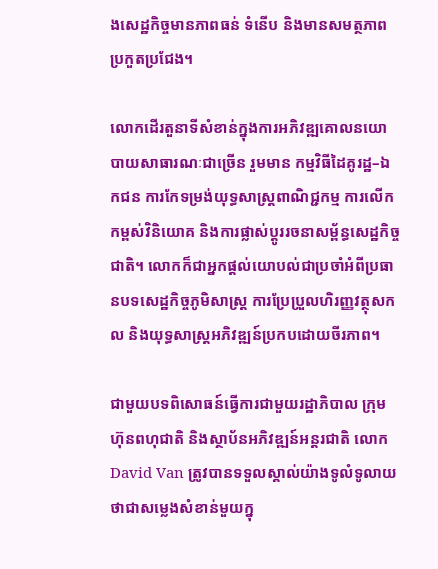ងសេដ្ឋកិច្ចមានភាពធន់ ទំនើប និងមានសមត្ថភាពប្រកួតប្រជែង។

លោកដើរតួនាទីសំខាន់ក្នុងការអភិវឌ្ឍគោលនយោបាយសាធារណៈជាច្រើន រួមមាន កម្មវិធីដៃគូរដ្ឋ–ឯកជន ការកែទម្រង់យុទ្ធសាស្ត្រពាណិជ្ជកម្ម ការលើកកម្ពស់វិនិយោគ និងការផ្លាស់ប្តូររចនាសម្ព័ន្ធសេដ្ឋកិច្ចជាតិ។ លោកក៏ជាអ្នកផ្តល់យោបល់ជាប្រចាំអំពីប្រធានបទសេដ្ឋកិច្ចភូមិសាស្ត្រ ការប្រែប្រួលហិរញ្ញវត្ថុសកល និងយុទ្ធសាស្ត្រអភិវឌ្ឍន៍ប្រកបដោយចីរភាព។

ជាមួយបទពិសោធន៍ធ្វើការជាមួយរដ្ឋាភិបាល ក្រុមហ៊ុនពហុជាតិ និងស្ថាប័នអភិវឌ្ឍន៍អន្តរជាតិ លោក David Van ត្រូវបានទទួលស្គាល់យ៉ាងទូលំទូលាយថាជាសម្លេងសំខាន់មួយក្នុ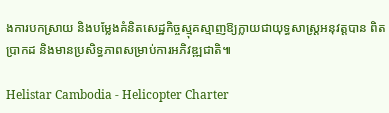ងការបកស្រាយ និងបម្លែងគំនិតសេដ្ឋកិច្ចស្មុគស្មាញឱ្យក្លាយជាយុទ្ធសាស្ត្រអនុវត្តបាន ពិតប្រាកដ និងមានប្រសិទ្ធភាពសម្រាប់ការអភិវឌ្ឍជាតិ៕

Helistar Cambodia - Helicopter Charter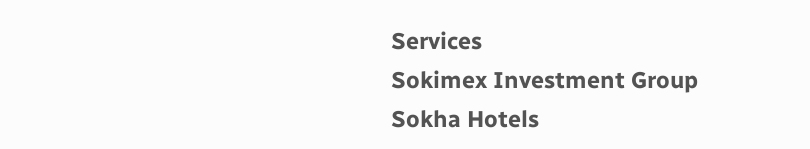Services
Sokimex Investment Group
Sokha Hotels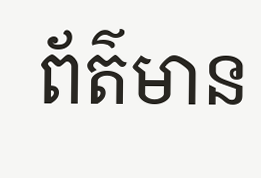ព័ត៌មាន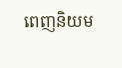ពេញនិយម